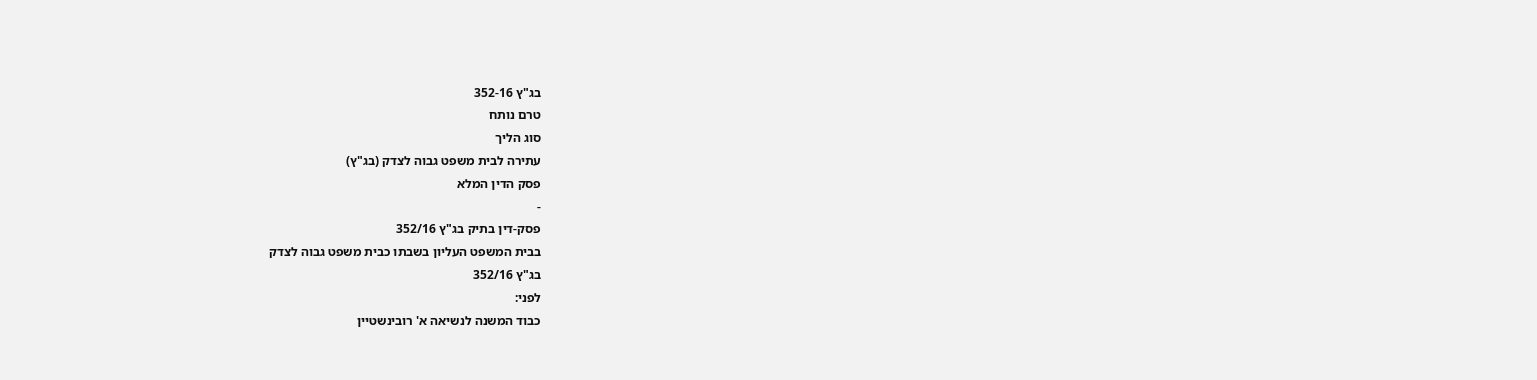בג"ץ 352-16
טרם נותח
סוג הליך
עתירה לבית משפט גבוה לצדק (בג"ץ)
פסק הדין המלא
-
פסק-דין בתיק בג"ץ 352/16
בבית המשפט העליון בשבתו כבית משפט גבוה לצדק
בג"ץ 352/16
לפני:
כבוד המשנה לנשיאה א' רובינשטיין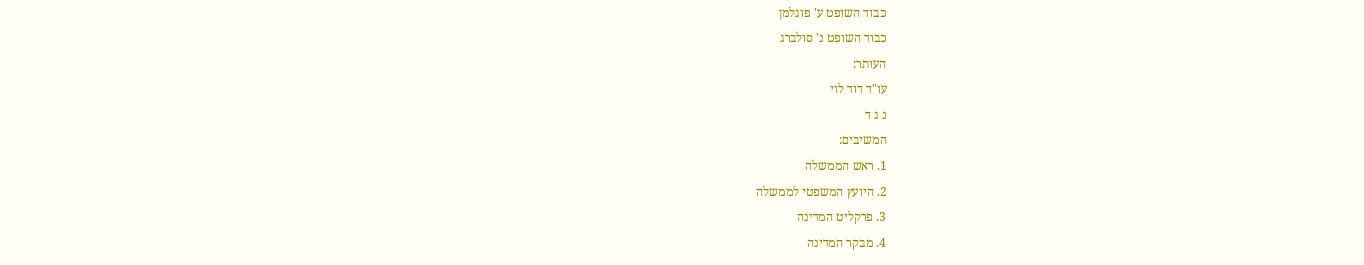כבוד השופט ע' פוגלמן
כבוד השופט נ' סולברג
העותר:
עו"ד דוד לוי
נ ג ד
המשיבים:
1. ראש הממשלה
2. היועץ המשפטי לממשלה
3. פרקליט המדינה
4. מבקר המדינה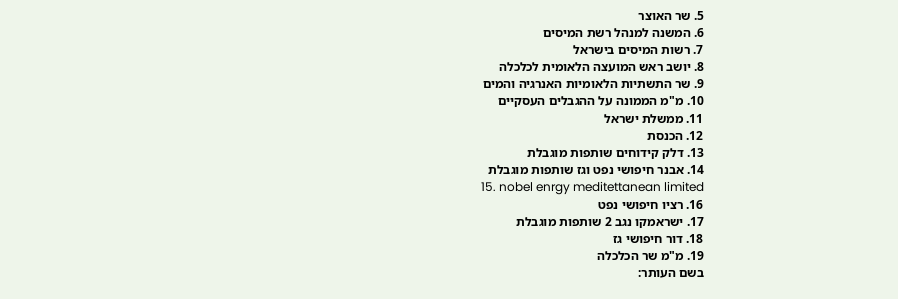5. שר האוצר
6. המשנה למנהל רשת המיסים
7. רשות המיסים בישראל
8. יושב ראש המועצה הלאומית לכלכלה
9. שר התשתיות הלאומיות האנרגיה והמים
10. מ"מ הממונה על ההגבלים העסקיים
11. ממשלת ישראל
12. הכנסת
13. דלק קידוחים שותפות מוגבלת
14. אבנר חיפושי נפט וגז שותפות מוגבלת
15. nobel enrgy meditettanean limited
16. רציו חיפושי נפט
17. ישראמקו נגב 2 שותפות מוגבלת
18. דור חיפושי גז
19. מ"מ שר הכלכלה
בשם העותר: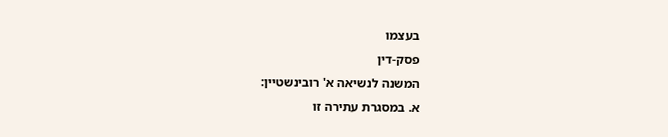בעצמו
פסק-דין
המשנה לנשיאה א' רובינשטיין:
א. במסגרת עתירה זו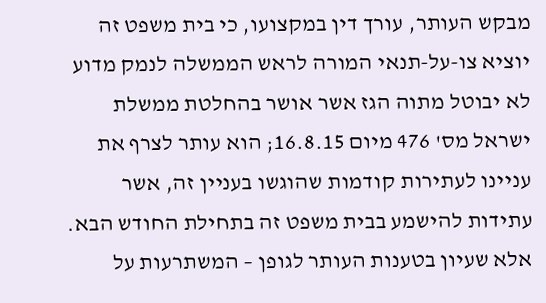מבקש העותר, עורך דין במקצועו, כי בית משפט זה יוציא צו-על-תנאי המורה לראש הממשלה לנמק מדוע לא יבוטל מתוה הגז אשר אושר בהחלטת ממשלת ישראל מס' 476 מיום 16.8.15; הוא עותר לצרף את עניינו לעתירות קודמות שהוגשו בעניין זה, אשר עתידות להישמע בבית משפט זה בתחילת החודש הבא. אלא שעיון בטענות העותר לגופן – המשתרעות על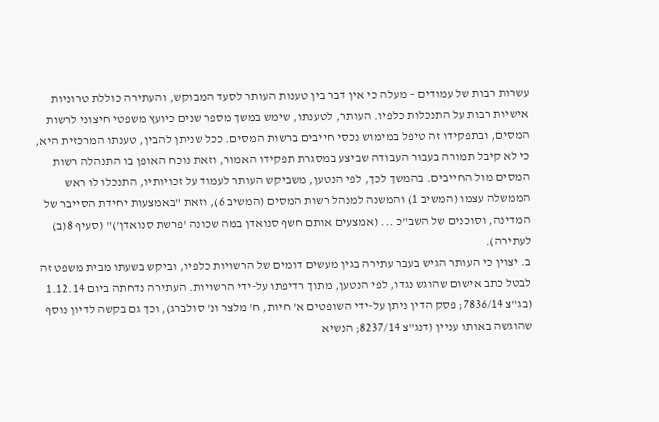עשרות רבות של עמודים – מעלה כי אין דבר בין טענות העותר לסעד המבוקש, והעתירה כוללת טרוניות אישיות רבות על התנכלות כלפיו. העותר, לטענתו, שימש במשך מספר שנים כיועץ משפטי חיצוני לרשות המסים, ובתפקידו זה טיפל במימוש נכסי חייבים ברשות המסים. ככל שניתן להבין, טענתו המרכזית היא, כי לא קיבל תמורה בעבור העבודה שביצע במסגרת תפקידו האמור, וזאת נוכח האופן בו התנהלה רשות המסים מול החייבים. בהמשך לכך, לפי הנטען, משביקש העותר לעמוד על זכויותיו, התנכלו לו ראש הממשלה עצמו (המשיב 1) והמשנה למנהל רשות המסים (המשיב 6), וזאת "באמצעות יחידת הסייבר של המדינה, וסוכנים של השב"כ ... (אמצעים אותם חשף סנואדן במה שכונה 'פרשת סנואדן')" (סעיף 8(ב) לעתירה).
ב. יצוין כי העותר הגיש בעבר עתירה בגין מעשים דומים של הרשויות כלפיו, וביקש בשעתו מבית משפט זה לבטל כתב אישום שהוגש נגדו, לפי הנטען, מתוך רדיפתו על-ידי הרשויות. העתירה נדחתה ביום 1.12.14 (בג"צ 7836/14; פסק הדין ניתן על-ידי השופטים א' חיות, ח' מלצר ונ' סולברג), וכך גם בקשה לדיון נוסף שהוגשה באותו עניין (דנג"צ 8237/14; הנשיא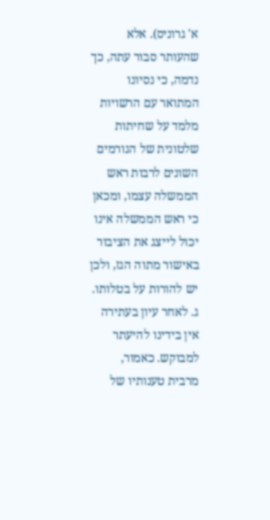א' גרוניס). אלא שהעותר סבור עתה, כך נדמה, כי נסיונו המתואר עם הרשויות מלמד על שחיתות שלטונית של הגורמים השונים לרבות ראש הממשלה עצמו, ומכאן כי ראש הממשלה אינו יכול לייצג את הציבור באישור מתוה הגז, ולכן יש להורות על בטלותו.
ג. לאחר עיון בעתירה אין בידינו להיעתר למבוקש. כאמור, מרבית טענותיו של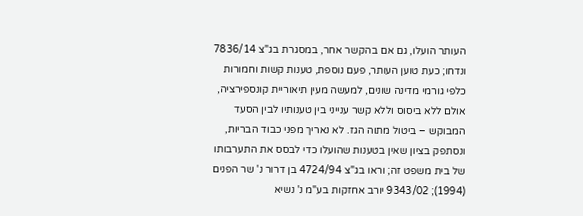העותר הועלו, גם אם בהקשר אחר, במסגרת בג"צ 7836/14 ונדחו; כעת טוען העותר, פעם נוספת, טענות קשות וחמורות כלפי גורמי מדינה שונים, למעשה מעין תיאוריית קונספירציה, אולם ללא ביסוס וללא קשר ענייני בין טענותיו לבין הסעד המבוקש – ביטול מתוה הגז. לא נאריך מפני כבוד הבריות, ונסתפק בציון שאין בטענות שהועלו כדי לבסס את התערבותו של בית משפט זה; וראו בג"צ 4724/94 בן דרור נ' שר הפנים (1994); 9343/02 יורב אחזקות בע"מ נ' נשיא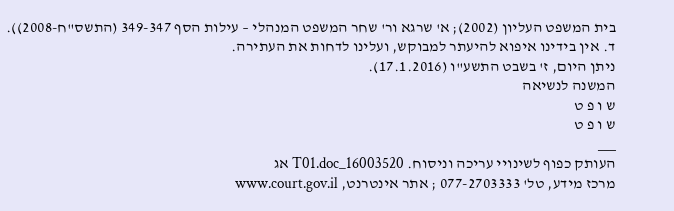בית המשפט העליון (2002); א' שרגא ור' שחר המשפט המנהלי – עילות הסף 349-347 (התשס"ח-2008)).
ד. אין בידינו איפוא להיעתר למבוקש, ועלינו לדחות את העתירה.
ניתן היום, ז' בשבט התשע"ו (17.1.2016).
המשנה לנשיאה
ש ו פ ט
ש ו פ ט
___
העותק כפוף לשינויי עריכה וניסוח. 16003520_T01.doc אג
מרכז מידע, טל' 077-2703333 ; אתר אינטרנט, www.court.gov.il